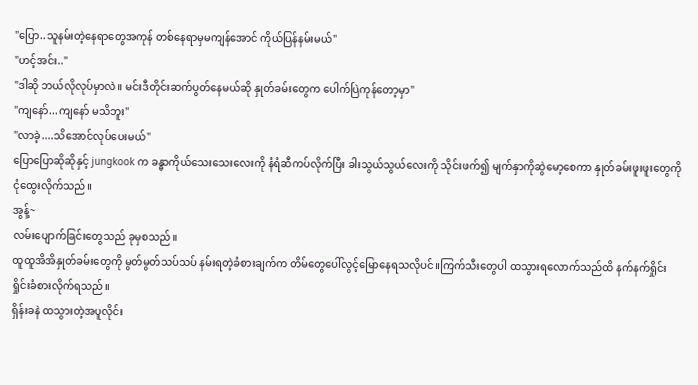"ပြော..သူနမ်းတဲ့နေရာတွေအကုန် တစ်နေရာမှမကျန်အောင် ကိုယ်ပြန်နမ်းမယ်"
"ဟင့်အင်း.."
"ဒါဆို ဘယ်လိုလုပ်မှာလဲ။ မင်းဒီတိုင်းဆက်ပွတ်နေမယ်ဆို နှုတ်ခမ်းတွေက ပေါက်ပြဲကုန်တော့မှာ"
"ကျနော်...ကျနော် မသိဘူး"
"လာခဲ့....သိအောင်လုပ်ပေးမယ်"
ပြောပြောဆိုဆိုနှင့် jungkook က ခန္ဓာကိုယ်သေးသေးလေးကို နံရံဆီကပ်လိုက်ပြီး ခါးသွယ်သွယ်လေးကို သိုင်းဖက်၍ မျက်နှာကိုဆွဲမော့စေကာ နှုတ်ခမ်းဖူးဖူးတွေကို ငုံထွေးလိုက်သည်။
အွန့်~
လမ်းပျောက်ခြင်းတွေသည် ခုမှစသည်။
ထူထူအိအိနှုတ်ခမ်းတွေကို မွတ်မွတ်သပ်သပ် နမ်းရတဲ့ခံစားချက်က တိမ်တွေပေါ်လွင့်မြောနေရသလိုပင်။ကြက်သီးတွေပါ ထသွားရလောက်သည်ထိ နက်နက်ရှိုင်းရှိုင်းခံစားလိုက်ရသည်။
ရှိန်းခနဲ ထသွားတဲ့အပူလိုင်း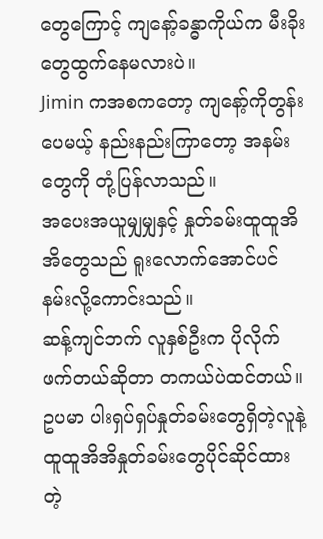တွေကြောင့် ကျနော့်ခန္ဓာကိုယ်က မီးခိုးတွေထွက်နေမလားပဲ။
Jimin ကအစကတော့ ကျနော့်ကိုတွန်းပေမယ့် နည်းနည်းကြာတော့ အနမ်းတွေကို တုံ့ပြန်လာသည်။
အပေးအယူမျှမျှနှင့် နှုတ်ခမ်းထူထူအိအိတွေသည် ရူးလောက်အောင်ပင် နမ်းလို့ကောင်းသည်။
ဆန့်ကျင်ဘက် လူနှစ်ဦးက ပိုလိုက်ဖက်တယ်ဆိုတာ တကယ်ပဲထင်တယ်။
ဥပမာ ပါးရှပ်ရှပ်နှုတ်ခမ်းတွေရှိတဲ့လူနဲ့ ထူထူအိအိနှုတ်ခမ်းတွေပိုင်ဆိုင်ထားတဲ့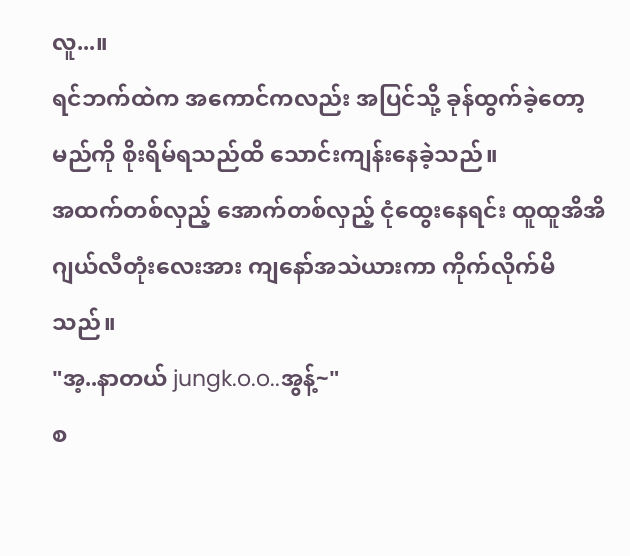လူ...။
ရင်ဘက်ထဲက အကောင်ကလည်း အပြင်သို့ ခုန်ထွက်ခဲ့တော့မည်ကို စိုးရိမ်ရသည်ထိ သောင်းကျန်းနေခဲ့သည်။
အထက်တစ်လှည့် အောက်တစ်လှည့် ငုံထွေးနေရင်း ထူထူအိအိဂျယ်လီတုံးလေးအား ကျနော်အသဲယားကာ ကိုက်လိုက်မိသည်။
"အ့..နာတယ် jungk.o.o..အွန့်~"
စ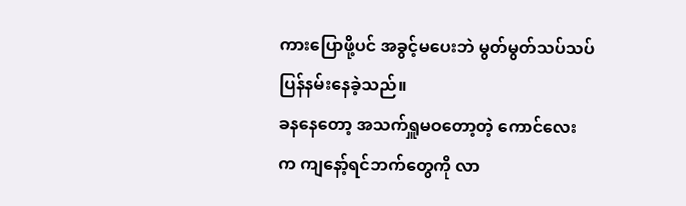ကားပြောဖို့ပင် အခွင့်မပေးဘဲ မွတ်မွတ်သပ်သပ် ပြန်နမ်းနေခဲ့သည်။
ခနနေတော့ အသက်ရှူမဝတော့တဲ့ ကောင်လေးက ကျနော့်ရင်ဘက်တွေကို လာ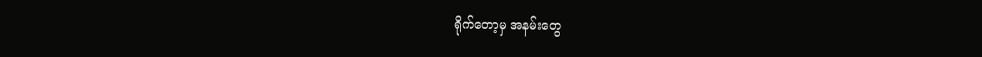ရိုက်တော့မှ အနမ်းတွေ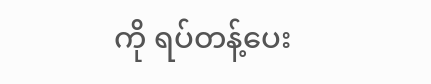ကို ရပ်တန့်ပေး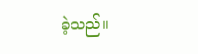ခဲ့သည်။